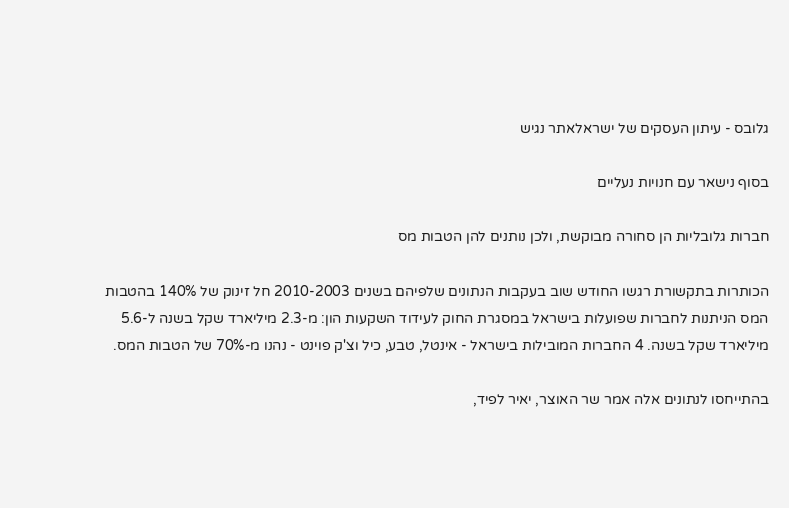גלובס - עיתון העסקים של ישראלאתר נגיש

בסוף נישאר עם חנויות נעליים

חברות גלובליות הן סחורה מבוקשת, ולכן נותנים להן הטבות מס

הכותרות בתקשורת רגשו החודש שוב בעקבות הנתונים שלפיהם בשנים 2010-2003 חל זינוק של 140% בהטבות המס הניתנות לחברות שפועלות בישראל במסגרת החוק לעידוד השקעות הון: מ-2.3 מיליארד שקל בשנה ל-5.6 מיליארד שקל בשנה. 4 החברות המובילות בישראל - אינטל, טבע, כיל וצ'ק פוינט - נהנו מ-70% של הטבות המס.

בהתייחסו לנתונים אלה אמר שר האוצר, יאיר לפיד,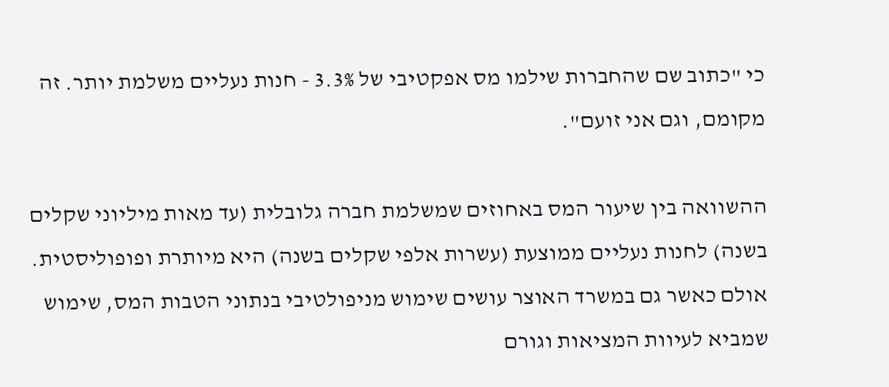כי "כתוב שם שהחברות שילמו מס אפקטיבי של 3.3% - חנות נעליים משלמת יותר. זה מקומם, וגם אני זועם".

ההשוואה בין שיעור המס באחוזים שמשלמת חברה גלובלית (עד מאות מיליוני שקלים בשנה) לחנות נעליים ממוצעת (עשרות אלפי שקלים בשנה) היא מיותרת ופופוליסטית. אולם כאשר גם במשרד האוצר עושים שימוש מניפולטיבי בנתוני הטבות המס, שימוש שמביא לעיוות המציאות וגורם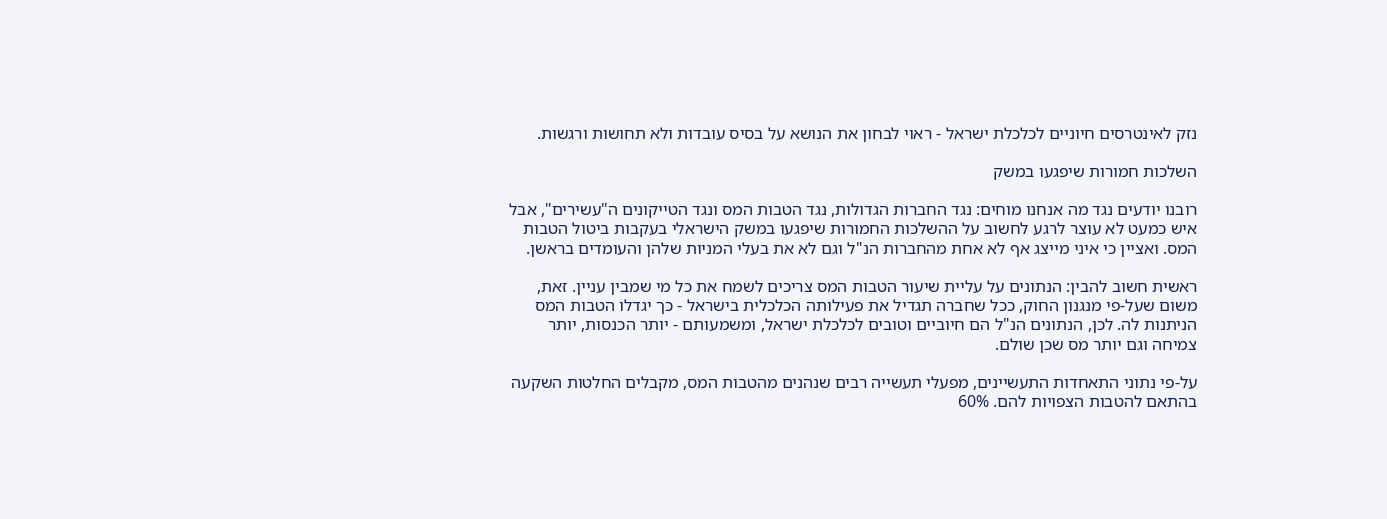נזק לאינטרסים חיוניים לכלכלת ישראל - ראוי לבחון את הנושא על בסיס עובדות ולא תחושות ורגשות.

השלכות חמורות שיפגעו במשק

רובנו יודעים נגד מה אנחנו מוחים: נגד החברות הגדולות, נגד הטבות המס ונגד הטייקונים ה"עשירים", אבל איש כמעט לא עוצר לרגע לחשוב על ההשלכות החמורות שיפגעו במשק הישראלי בעקבות ביטול הטבות המס. ואציין כי איני מייצג אף לא אחת מהחברות הנ"ל וגם לא את בעלי המניות שלהן והעומדים בראשן.

ראשית חשוב להבין: הנתונים על עליית שיעור הטבות המס צריכים לשמח את כל מי שמבין עניין. זאת, משום שעל-פי מנגנון החוק, ככל שחברה תגדיל את פעילותה הכלכלית בישראל - כך יגדלו הטבות המס הניתנות לה. לכן, הנתונים הנ"ל הם חיוביים וטובים לכלכלת ישראל, ומשמעותם - יותר הכנסות, יותר צמיחה וגם יותר מס שכן שולם.

על-פי נתוני התאחדות התעשיינים, מפעלי תעשייה רבים שנהנים מהטבות המס, מקבלים החלטות השקעה בהתאם להטבות הצפויות להם. 60%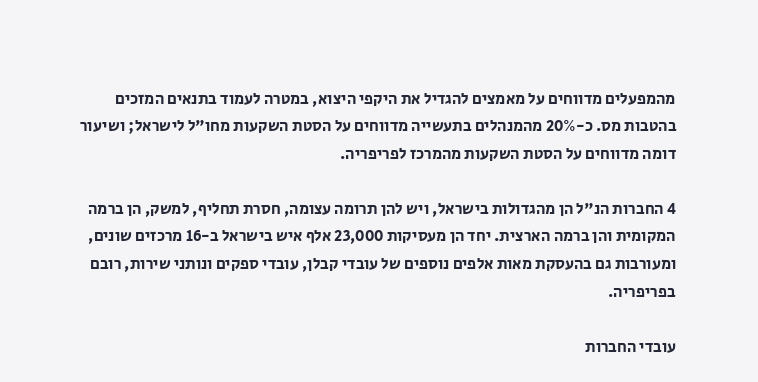מהמפעלים מדווחים על מאמצים להגדיל את היקפי היצוא, במטרה לעמוד בתנאים המזכים בהטבות מס. כ-20% מהמנהלים בתעשייה מדווחים על הסטת השקעות מחו"ל לישראל; ושיעור דומה מדווחים על הסטת השקעות מהמרכז לפריפריה.

4 החברות הנ"ל הן מהגדולות בישראל, ויש להן תרומה עצומה, חסרת תחליף, למשק, הן ברמה המקומית והן ברמה הארצית. יחד הן מעסיקות 23,000 אלף איש בישראל ב-16 מרכזים שונים, ומעורבות גם בהעסקת מאות אלפים נוספים של עובדי קבלן, עובדי ספקים ונותני שירות, רובם בפריפריה.

עובדי החברות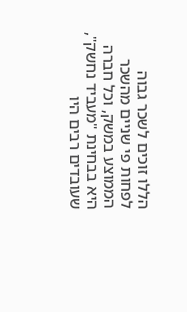הללו זוכים לשכר גבוה לפחות פי שניים מהשכר הממוצע במשק, וכל חברה היא בבחינת "מעביד נחשק", שעובדים רבים היו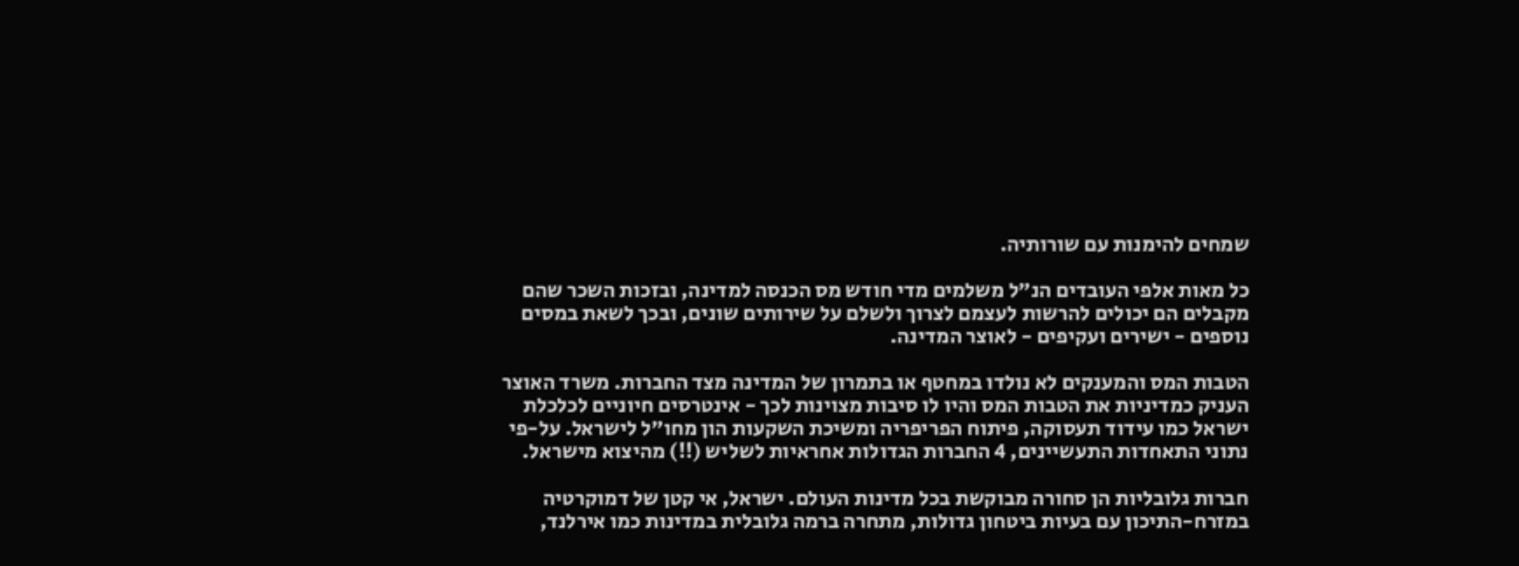שמחים להימנות עם שורותיה.

כל מאות אלפי העובדים הנ"ל משלמים מדי חודש מס הכנסה למדינה, ובזכות השכר שהם מקבלים הם יכולים להרשות לעצמם לצרוך ולשלם על שירותים שונים, ובכך לשאת במסים נוספים - ישירים ועקיפים - לאוצר המדינה.

הטבות המס והמענקים לא נולדו במחטף או בתמרון של המדינה מצד החברות. משרד האוצר העניק כמדיניות את הטבות המס והיו לו סיבות מצוינות לכך - אינטרסים חיוניים לכלכלת ישראל כמו עידוד תעסוקה, פיתוח הפריפריה ומשיכת השקעות הון מחו"ל לישראל. על-פי נתוני התאחדות התעשיינים, 4 החברות הגדולות אחראיות לשליש (!!) מהיצוא מישראל.

חברות גלובליות הן סחורה מבוקשת בכל מדינות העולם. ישראל, אי קטן של דמוקרטיה במזרח-התיכון עם בעיות ביטחון גדולות, מתחרה ברמה גלובלית במדינות כמו אירלנד,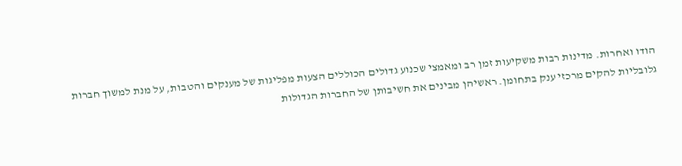הודו ואחרות. מדינות רבות משקיעות זמן רב ומאמצי שכנוע גדולים הכוללים הצעות מפליגות של מענקים והטבות, על מנת למשוך חברות גלובליות להקים מרכזי ענק בתחומן. ראשיהן מבינים את חשיבותן של החברות הגדולות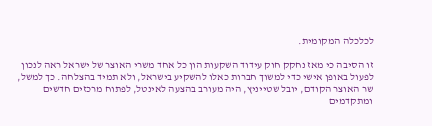לכלכלה המקומית.

זו הסיבה כי מאז נחקק חוק עידוד השקעות הון כל אחד משרי האוצר של ישראל ראה לנכון לפעול באופן אישי כדי למשוך חברות כאלו להשקיע בישראל, ולא תמיד בהצלחה. כך למשל, שר האוצר הקודם, יובל שטייניץ, היה מעורב בהצעה לאינטל, לפתוח מרכזים חדשים ומתקדמים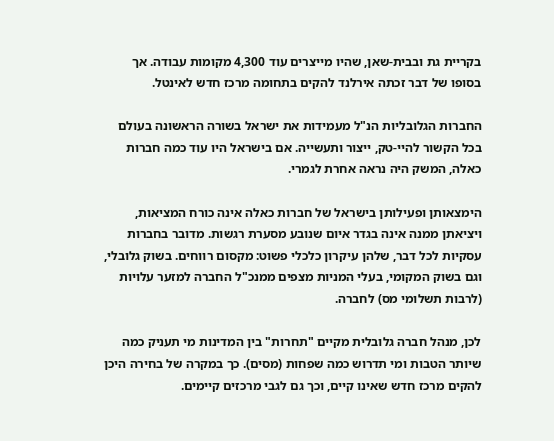בקריית גת ובבית-שאן, שהיו מייצרים עוד 4,300 מקומות עבודה. אך בסופו של דבר זכתה אירלנד להקים בתחומה מרכז חדש לאינטל.

החברות הגלובליות הנ"ל מעמידות את ישראל בשורה הראשונה בעולם בכל הקשור להיי-טק, ייצור ותעשייה. אם בישראל היו עוד כמה חברות כאלה, המשק היה נראה אחרת לגמרי.

הימצאותן ופעילותן בישראל של חברות כאלה אינה כורח המציאות, ויציאתן ממנה אינה בגדר איום שנובע מסערת רגשות. מדובר בחברות עסקיות לכל דבר, שלהן עיקרון כלכלי פשוט: מקסום רווחים. בשוק גלובלי, וגם בשוק המקומי, בעלי המניות מצפים ממנכ"ל החברה למזער עלויות (לרבות תשלומי מס) לחברה.

לכן, מנהל חברה גלובלית מקיים "תחרות" בין המדינות מי תעניק כמה שיותר הטבות ומי תדרוש כמה שפחות (מסים). כך במקרה של בחירה היכן להקים מרכז חדש שאינו קיים, וכך גם לגבי מרכזים קיימים.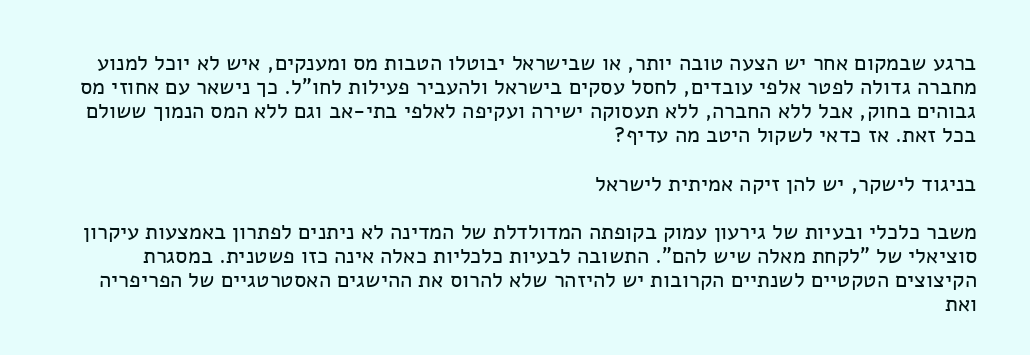ברגע שבמקום אחר יש הצעה טובה יותר, או שבישראל יבוטלו הטבות מס ומענקים, איש לא יוכל למנוע מחברה גדולה לפטר אלפי עובדים, לחסל עסקים בישראל ולהעביר פעילות לחו"ל. כך נישאר עם אחוזי מס גבוהים בחוק, אבל ללא החברה, ללא תעסוקה ישירה ועקיפה לאלפי בתי-אב וגם ללא המס הנמוך ששולם בכל זאת. אז כדאי לשקול היטב מה עדיף?

בניגוד לישקר, יש להן זיקה אמיתית לישראל

משבר כלכלי ובעיות של גירעון עמוק בקופתה המדולדלת של המדינה לא ניתנים לפתרון באמצעות עיקרון סוציאלי של "לקחת מאלה שיש להם". התשובה לבעיות כלכליות כאלה אינה כזו פשטנית. במסגרת הקיצוצים הטקטיים לשנתיים הקרובות יש להיזהר שלא להרוס את ההישגים האסטרטגיים של הפריפריה ואת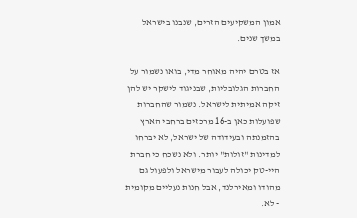אמון המשקיעים הזרים, שנבנו בישראל במשך שנים.

אז בטרם יהיה מאוחר מדי, בואו נשמור על החברות הגלובליות, שבניגוד לישקר יש להן זיקה אמיתית לישראל. נשמור שהחברות שפועלות כאן ב-16 מרכזים ברחבי הארץ בהזמנתה ובעידודה של ישראל, לא יברחו למדינות "זולות" יותר. ולא נשכח כי חברת היי-טק יכולה לעבור מישראל ולפעול גם מהודו ומאירלנד, אבל חנות נעליים מקומית - לא.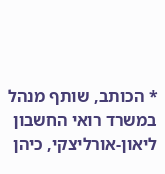* הכותב, שותף מנהל במשרד רואי החשבון ליאון-אורליצקי, כיהן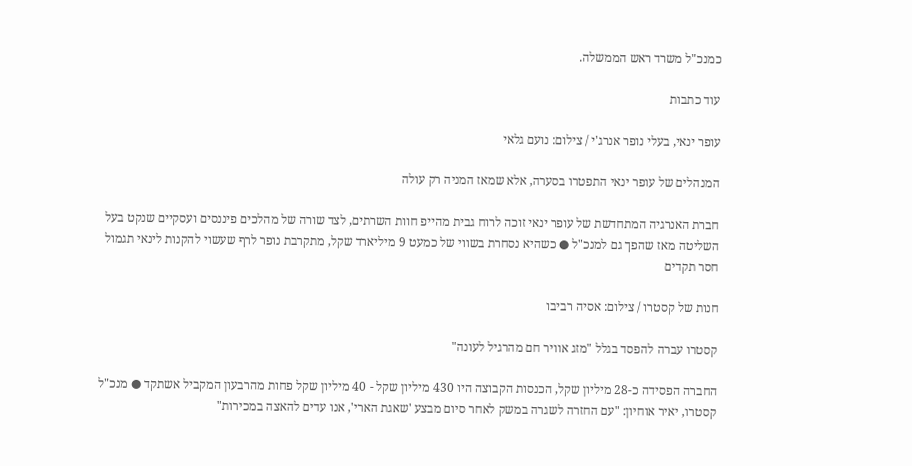כמנכ"ל משרד ראש הממשלה.

עוד כתבות

עופר ינאי, בעלי נופר אנרג'י / צילום: נועם גלאי

המנהלים של עופר ינאי התפטרו בסערה, אלא שמאז המניה רק עולה

חברת האנרגיה המתחדשת של עופר ינאי זוכה לרוח גבית מהייפ חוות השרתים, לצד שורה של מהלכים פיננסים ועסקיים שנקט בעל השליטה מאז שהפך גם למנכ"ל ● כשהיא נסחרת בשווי של כמעט 9 מיליארד שקל, מתקרבת נופר לרף שעשוי להקנות לינאי תגמול חסר תקדים

חנות של קסטרו / צילום: אסיה רביבו

קסטרו עברה להפסד בגלל "מזג אוויר חם מהרגיל לעונה"

החברה הפסידה כ-28 מיליון שקל, הכנסות הקבוצה היו 430 מיליון שקל - 40 מיליון שקל פחות מהרבעון המקביל אשתקד ● מנכ"ל קסטרו, יאיר אוחיון: "עם החזרה לשגרה במשק לאחר סיום מבצע 'שאגת הארי', אנו עדים להאצה במכירות"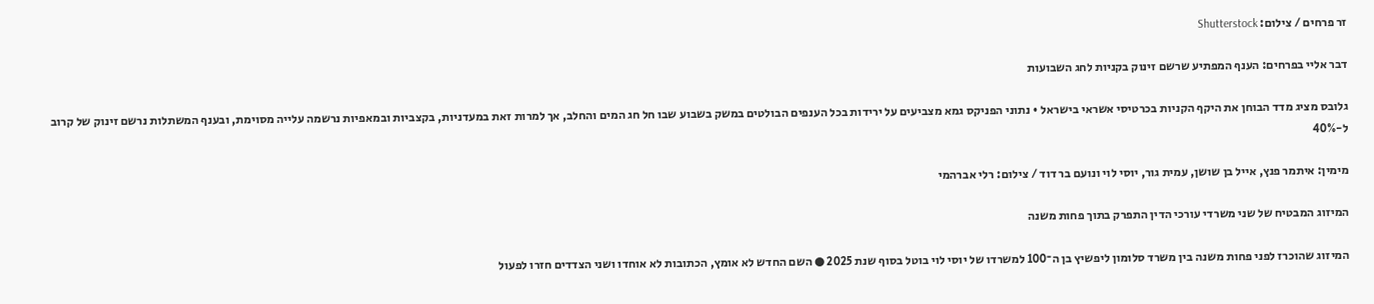זר פרחים / צילום: Shutterstock

דבר אליי בפרחים: הענף המפתיע שרשם זינוק בקניות לחג השבועות

גלובס מציג מדד הבוחן את היקף הקניות בכרטיסי אשראי בישראל • נתוני הפניקס גמא מצביעים על ירידות בכל הענפים הבולטים במשק בשבוע שבו חל חג המים והחלב, אך למרות זאת במעדניות, בקצביות ובמאפיות נרשמה עלייה מסוימת, ובענף המשתלות נרשם זינוק של קרוב ל-40%

מימין: איתמר פנץ, אייל בן שושן, עמית גור, יוסי לוי ונועם בר דוד / צילום: רלי אברהמי

המיזוג המבטיח של שני משרדי עורכי הדין התפרק בתוך פחות משנה

המיזוג שהוכרז לפני פחות משנה בין משרד סלומון ליפשיץ בן ה־100 למשרדו של יוסי לוי בוטל בסוף שנת 2025 ● השם החדש לא אומץ, הכתובות לא אוחדו ושני הצדדים חזרו לפעול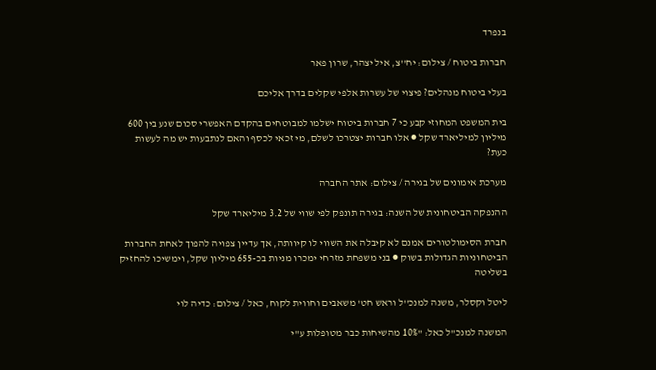בנפרד

חברות ביטוח / צילום: יח''צ, איל יצהר, שרון פאר

בעלי ביטוח מנהלים? פיצוי של עשרות אלפי שקלים בדרך אליכם

בית המשפט המחוזי קבע כי 7 חברות ביטוח ישלמו למבוטחים בהקדם האפשרי סכום שנע בין 600 מיליון למיליארד שקל ● אלו חברות יצטרכו לשלם, מי זכאי לכסף והאם לנתבעות יש מה לעשות כעת?

מערכת אימונים של בגירה / צילום: אתר החברה

ההנפקה הביטחונית של השנה: בגירה תונפק לפי שווי של 3.2 מיליארד שקל

חברת הסימולטורים אמנם לא קיבלה את השווי לו קיוותה, אך עדיין צפויה להפוך לאחת החברות הביטחוניות הגדולות בשוק ● בני משפחת מזרחי ימכרו מניות בכ-655 מיליון שקל, וימשיכו להחזיק בשליטה

ליטל וקסלר, משנה למנכ''ל וראש חט' משאבים וחווית לקוח, כאל / צילום: כדיה לוי

המשנה למנכ"ל כאל: "10% מהשיחות כבר מטופלות ע"י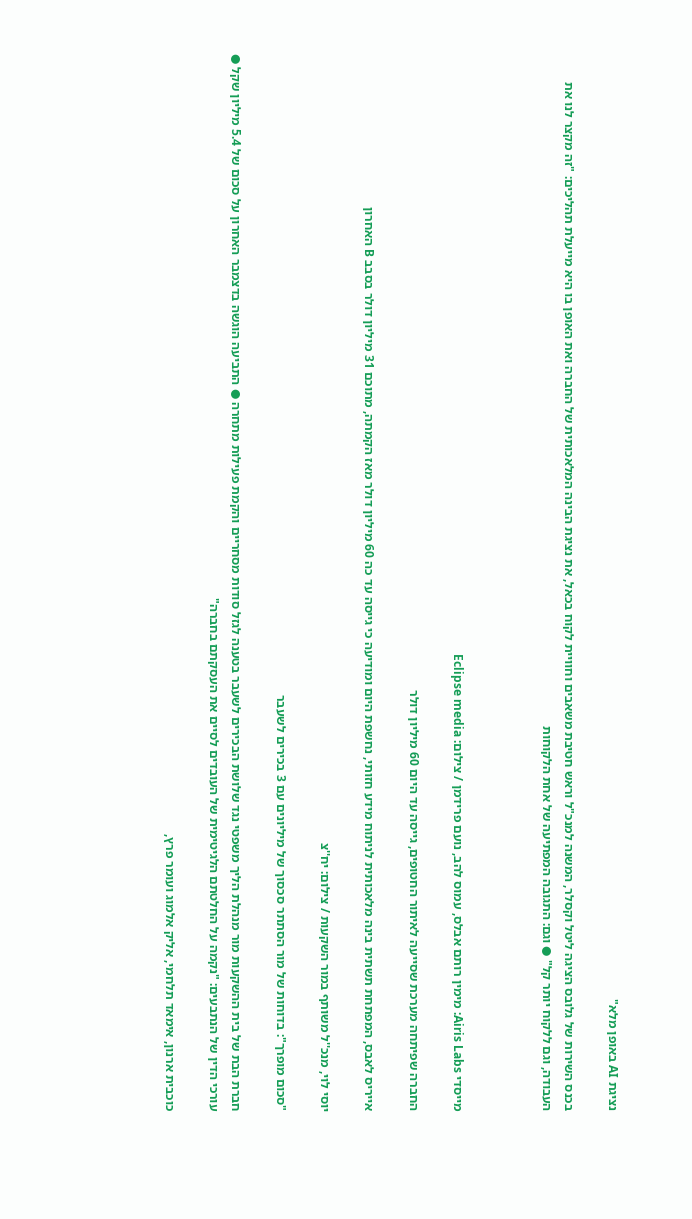נציגת AI באופן מלא"

בכנס השירות של גלובס הציגה ליטל וקסלר, המשנה למנכ"ל וראש חטיבת משאבים וחוויית לקוח בכאל, את נציגת הבינה המלאכותית של החברה ואת האופן בו היא מייעלת תהליכים: "זה מקצר לנו את העבודה, וגם ללקוח יותר קל" ● וגם: התגובה המפתיעה של אחת הלקוחות



מייסדי Airis Labs: מימין רותם אבלס, עמוס להב, נועם פרידמן / צילום: Eclipse media

החברה שפיתחה מערכת שסייעה לאיתור החטופים, גייסה עד היום 60 מיליון דולר

אייריס לאבס, המפתחת תשתית בינה מלאכותית לניתוח מידע חזותי, נחשפת היום ומודיעה כי גייסה עד כה 60 מיליון דולר מאז הקמתה, מתוכם 31 מיליון דולר בסבב B האחרון

יוסי לוי, מנכ''ל משותף במור השקעות / צילום: יח''צ

"סכום מופרך": בדוחות של מור הסתתר סכסוך של מיליונים עם 3 בכירים לשעבר

חברת הבת של בית ההשקעות מור מנהלת הליך משפטי נגד שלושת הבכירים לשעבר בטענה לגזל סודות מסחריים והקמת פעילות מתחרה ● התביעה הוגשה בדצמבר האחרון על סכום של 5.4 מיליון שקל ● עורכי הדין של הנתבעים: "נקמה על החלטתם הלגיטימית של העובדים לסיים את העסקתם בחברה"

כוכבית ארנון, אימאד תלחמי, אליק אלמוג ועומר פרץ,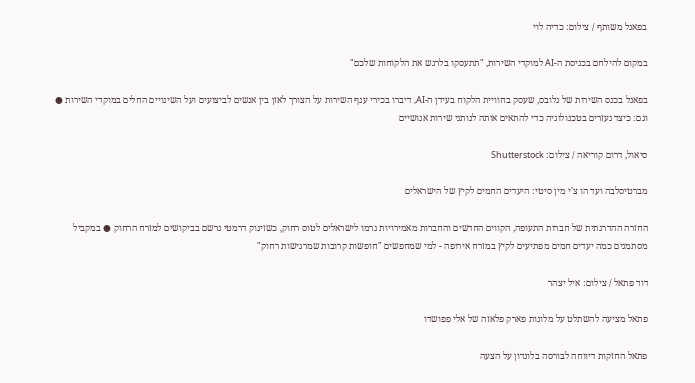בפאנל משותף / צילום: כדיה לוי

במקום להילחם בכניסת ה-AI למוקדי השירות, "תתעסקו בלרגש את הלקוחות שלכם"

בפאנל בכנס השירות של גלובס, שעסק בחוויית הלקוח בעידן ה-AI, דיברו בכירי ענף השירות על הצורך לאזן בין אנשים לביצועים ועל השינויים החלים במוקדי השירות ● וגם: כיצד נעזרים בטכנולוגיה כדי להתאים אותה לנותני שירות אנושיים

סיאול, דרום קוריאה / צילום: Shutterstock

מברטיסלבה ועד הו צ'י מין סיטי: היעדים החמים לקיץ של הישראלים

החזרה ההדרגתית של חברות התעופה, הקווים החדשים והחברות מאמירויות גרמו לישראלים לטוס רחוק, כשזינוק דרמטי נרשם בביקושים למזרח הרחוק ● במקביל מסתמנים כמה יעדים חמים מפתיעים לקיץ במזרח אירופה - למי שמחפשים "חופשות קרובות שמרגישות רחוק"

דוד פתאל / צילום: איל יצהר

פתאל מציעה להשתלט על מלונות פארק פלאזה של אלי פפושדו

פתאל החזקות דיווחה לבורסה בלונדון על הצעה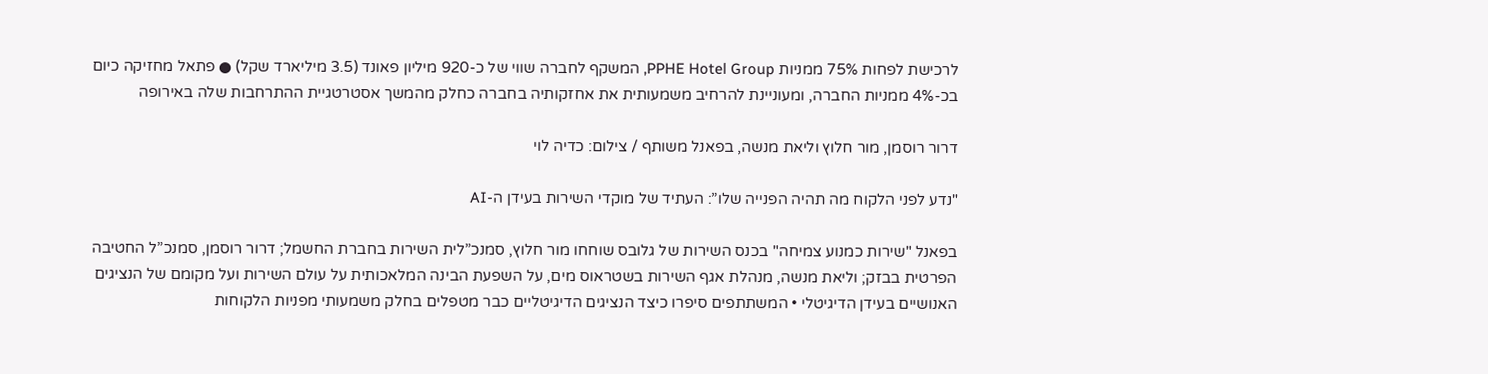לרכישת לפחות 75% ממניות PPHE Hotel Group, המשקף לחברה שווי של כ-920 מיליון פאונד (3.5 מיליארד שקל) ● פתאל מחזיקה כיום בכ-4% ממניות החברה, ומעוניינת להרחיב משמעותית את אחזקותיה בחברה כחלק מהמשך אסטרטגיית ההתרחבות שלה באירופה

דרור רוסמן, מור חלוץ וליאת מנשה, בפאנל משותף / צילום: כדיה לוי

"נדע לפני הלקוח מה תהיה הפנייה שלו”: העתיד של מוקדי השירות בעידן ה-AI

בפאנל "שירות כמנוע צמיחה" בכנס השירות של גלובס שוחחו מור חלוץ, סמנכ”לית השירות בחברת החשמל; דרור רוסמן, סמנכ”ל החטיבה הפרטית בבזק; וליאת מנשה, מנהלת אגף השירות בשטראוס מים, על השפעת הבינה המלאכותית על עולם השירות ועל מקומם של הנציגים האנושיים בעידן הדיגיטלי • המשתתפים סיפרו כיצד הנציגים הדיגיטליים כבר מטפלים בחלק משמעותי מפניות הלקוחות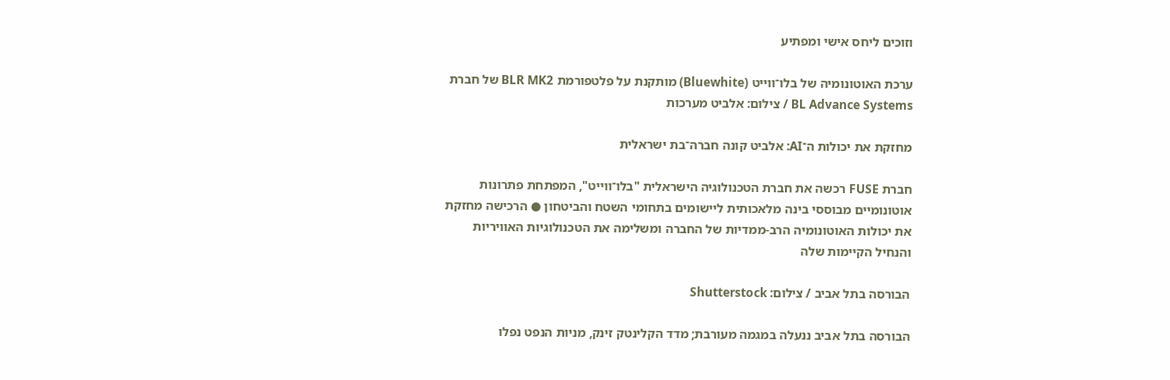וזוכים ליחס אישי ומפתיע

ערכת האוטונומיה של בלו־ווייט (Bluewhite) מותקנת על פלטפורמת BLR MK2 של חברת BL Advance Systems / צילום: אלביט מערכות

מחזקת את יכולות ה־AI: אלביט קונה חברה־בת ישראלית

חברת FUSE רכשה את חברת הטכנולוגיה הישראלית "בלו־ווייט", המפתחת פתרונות אוטונומיים מבוססי בינה מלאכותית ליישומים בתחומי השטח והביטחון ● הרכישה מחזקת את יכולות האוטונומיה הרב-ממדיות של החברה ומשלימה את הטכנולוגיות האוויריות והנחיל הקיימות שלה

הבורסה בתל אביב / צילום: Shutterstock

הבורסה בתל אביב ננעלה במגמה מעורבת; מדד הקלינטק זינק, מניות הנפט נפלו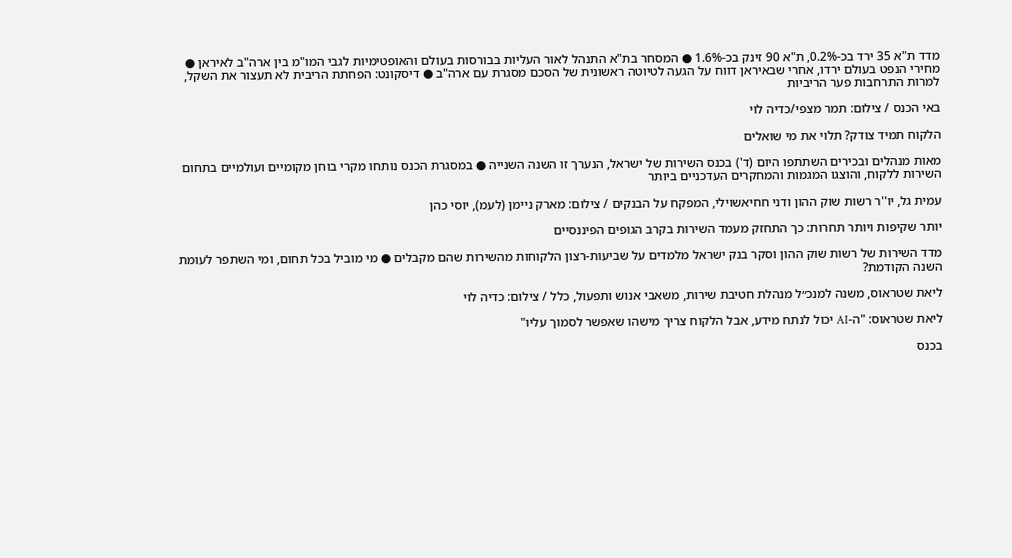מדד ת"א 35 ירד בכ-0.2%, ת"א 90 זינק בכ-1.6% ● המסחר בת"א התנהל לאור העליות בבורסות בעולם והאופטימיות לגבי המו"מ בין ארה"ב לאיראן ● מחירי הנפט בעולם ירדו, אחרי שבאיראן דווח על הגעה לטיוטה ראשונית של הסכם מסגרת עם ארה"ב ● דיסקונט: הפחתת הריבית לא תעצור את השקל, למרות התרחבות פער הריביות

באי הכנס / צילום: תמר מצפי/כדיה לוי

הלקוח תמיד צודק? תלוי את מי שואלים

מאות מנהלים ובכירים השתתפו היום (ד') בכנס השירות של ישראל, הנערך זו השנה השנייה ● במסגרת הכנס נותחו מקרי בוחן מקומיים ועולמיים בתחום השירות ללקוח, והוצגו המגמות והמחקרים העדכניים ביותר

עמית גל, יו''ר רשות שוק ההון ודני חחיאשוילי, המפקח על הבנקים / צילום: מארק ניימן (לעמ), יוסי כהן

יותר שקיפות ויותר תחרות: כך התחזק מעמד השירות בקרב הגופים הפיננסיים

מדד השירות של רשות שוק ההון וסקר בנק ישראל מלמדים על שביעות-רצון הלקוחות מהשירות שהם מקבלים ● מי מוביל בכל תחום, ומי השתפר לעומת השנה הקודמת?

ליאת שטראוס, משנה למנכ״ל מנהלת חטיבת שירות, משאבי אנוש ותפעול, כלל / צילום: כדיה לוי

ליאת שטראוס: "ה-AI יכול לנתח מידע, אבל הלקוח צריך מישהו שאפשר לסמוך עליו"

בכנס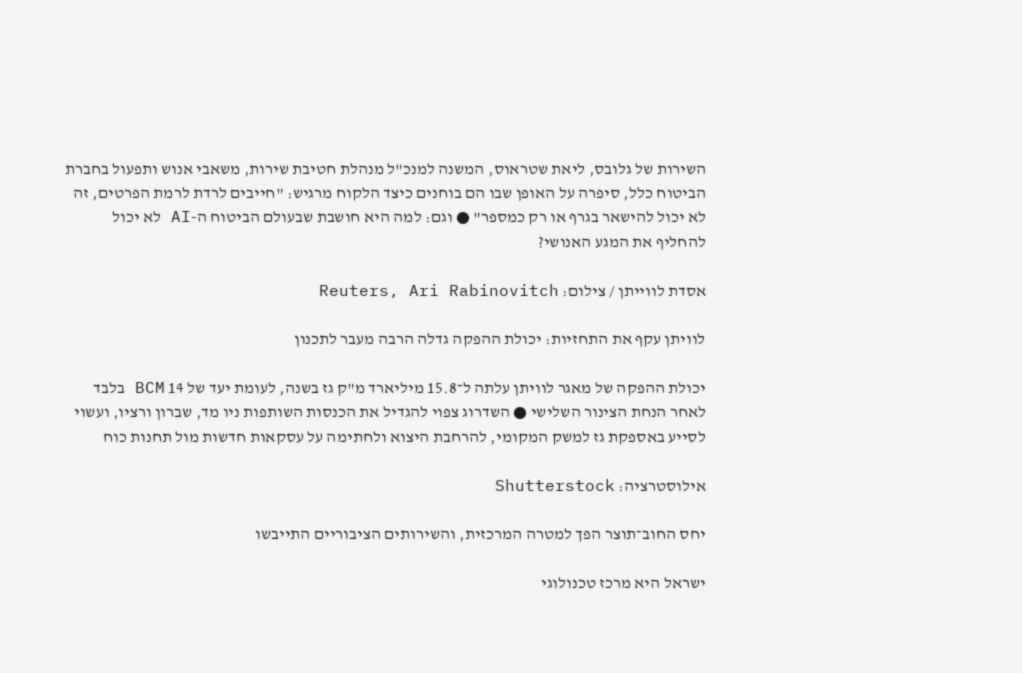השירות של גלובס, ליאת שטראוס, המשנה למנכ"ל מנהלת חטיבת שירות, משאבי אנוש ותפעול בחברת הביטוח כלל, סיפרה על האופן שבו הם בוחנים כיצד הלקוח מרגיש: "חייבים לרדת לרמת הפרטים, זה לא יכול להישאר בגרף או רק כמספר" ● וגם: למה היא חושבת שבעולם הביטוח ה-AI לא יכול להחליף את המגע האנושי?

אסדת לווייתן / צילום: Reuters, Ari Rabinovitch

לוויתן עקף את התחזיות: יכולת ההפקה גדלה הרבה מעבר לתכנון

יכולת ההפקה של מאגר לוויתן עלתה ל־15.8 מיליארד מ"ק גז בשנה, לעומת יעד של 14 BCM בלבד לאחר הנחת הצינור השלישי ● השדרוג צפוי להגדיל את הכנסות השותפות ניו מד, שברון ורציו, ועשוי לסייע באספקת גז למשק המקומי, להרחבת היצוא ולחתימה על עסקאות חדשות מול תחנות כוח

אילוסטרציה: Shutterstock

יחס החוב־תוצר הפך למטרה המרכזית, והשירותים הציבוריים התייבשו

ישראל היא מרכז טכנולוגי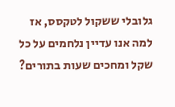גלובלי ששקול לטקסס, אז למה אנו עדיין נלחמים על כל שקל ומחכים שעות בתורים?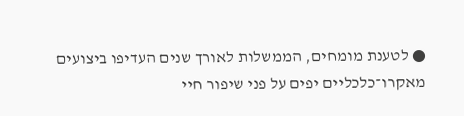● לטענת מומחים, הממשלות לאורך שנים העדיפו ביצועים מאקרו־כלכליים יפים על פני שיפור חיי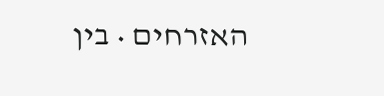האזרחים • בין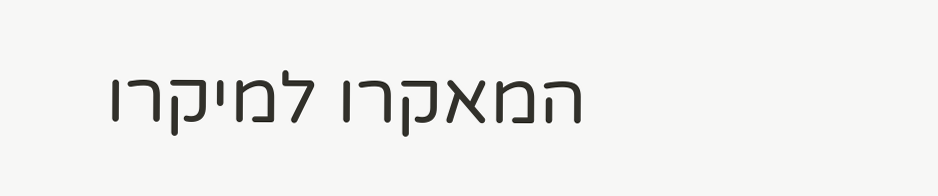המאקרו למיקרו